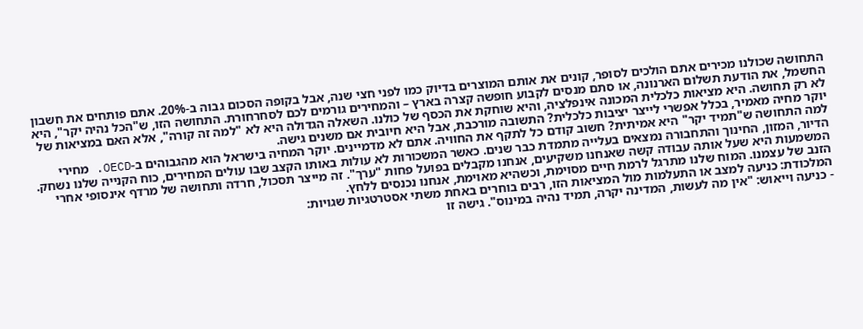התחושה שכולנו מכירים אתם הולכים לסופר, קונים את אותם המוצרים בדיוק כמו לפני חצי שנה, אבל בקופה הסכום גבוה ב-20%. אתם פותחים את חשבון החשמל, את הודעת תשלום הארנונה, או סתם מנסים לקבוע חופשה קצרה בארץ – והמחירים גורמים לכם לסחרחורת. התחושה הזו, ש"הכל נהיה יקר", היא לא רק תחושה. היא מציאות כלכלית המכונה אינפלציה, והיא שוחקת את הכסף של כולנו. השאלה הגדולה היא לא "למה זה קורה", אלא האם במציאות של יוקר מחיה מאמיר, בכלל אפשרי לייצר יציבות כלכלית? התשובה מורכבת, אבל היא חיובית אם משנים גישה.
למה התחושה ש"תמיד יקר" היא אמיתית? חשוב קודם כל לתקף את החוויה. אתם לא מדמיינים. יוקר המחיה בישראל הוא מהגבוהים ב-OECD. מחירי הדיור, המזון, החינוך והתחבורה נמצאים בעלייה מתמדת כבר שנים. כאשר המשכורות לא עולות באותו הקצב שבו עולים המחירים, כוח הקנייה שלנו נשחק. המשמעות היא שעל אותה עבודה קשה שאנחנו משקיעים, אנחנו מקבלים בפועל פחות "ערך". זה מייצר תסכול, חרדה ותחושה של מרדף אינסופי אחרי הזנב של עצמנו. המוח שלנו מתרגל לרמת חיים מסוימת, וכשהיא מאוימת, אנחנו נכנסים ללחץ.
המלכודת: כניעה למצב או התעלמות מול המציאות הזו, רבים בוחרים באחת משתי אסטרטגיות שגויות:
- כניעה וייאוש: "אין מה לעשות, המדינה יקרה, תמיד נהיה במינוס". גישה זו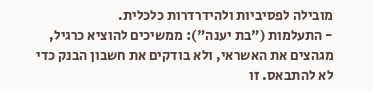מובילה לפסיביות ולהידרדרות כלכלית.
- התעלמות ("בת יענה"): ממשיכים להוציא כרגיל, מגהצים את האשראי, ולא בודקים את חשבון הבנק כדי לא להתבאס. זו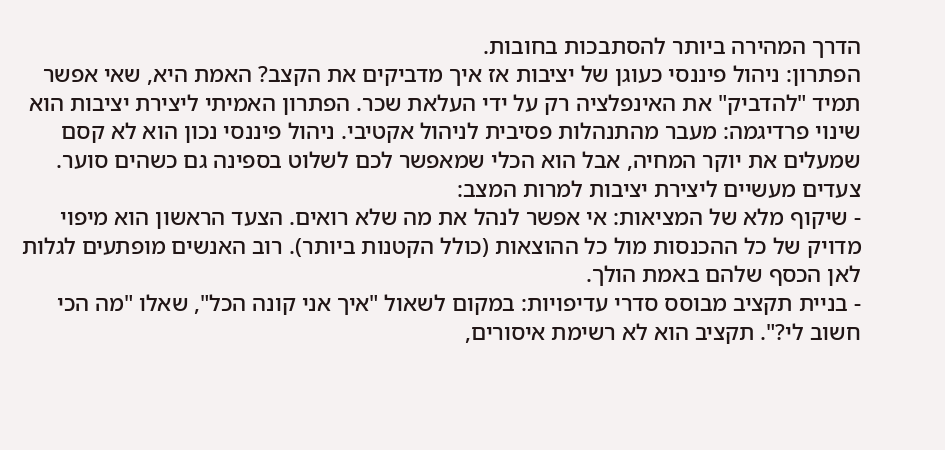הדרך המהירה ביותר להסתבכות בחובות.
הפתרון: ניהול פיננסי כעוגן של יציבות אז איך מדביקים את הקצב? האמת היא, שאי אפשר תמיד "להדביק" את האינפלציה רק על ידי העלאת שכר. הפתרון האמיתי ליצירת יציבות הוא שינוי פרדיגמה: מעבר מהתנהלות פסיבית לניהול אקטיבי. ניהול פיננסי נכון הוא לא קסם שמעלים את יוקר המחיה, אבל הוא הכלי שמאפשר לכם לשלוט בספינה גם כשהים סוער.
צעדים מעשיים ליצירת יציבות למרות המצב:
- שיקוף מלא של המציאות: אי אפשר לנהל את מה שלא רואים. הצעד הראשון הוא מיפוי מדויק של כל ההכנסות מול כל ההוצאות (כולל הקטנות ביותר). רוב האנשים מופתעים לגלות לאן הכסף שלהם באמת הולך.
- בניית תקציב מבוסס סדרי עדיפויות: במקום לשאול "איך אני קונה הכל", שאלו "מה הכי חשוב לי?". תקציב הוא לא רשימת איסורים,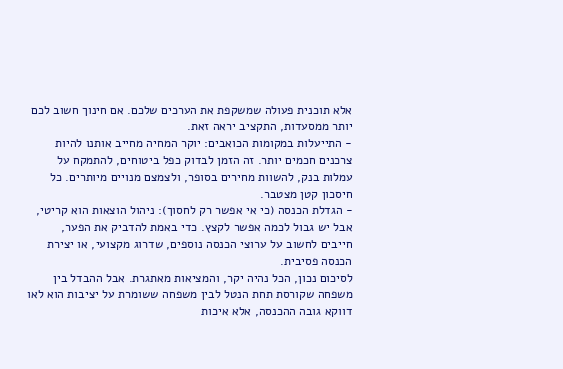אלא תוכנית פעולה שמשקפת את הערכים שלכם. אם חינוך חשוב לכם יותר ממסעדות, התקציב יראה זאת.
- התייעלות במקומות הכואבים: יוקר המחיה מחייב אותנו להיות צרכנים חכמים יותר. זה הזמן לבדוק כפל ביטוחים, להתמקח על עמלות בנק, להשוות מחירים בסופר, ולצמצם מנויים מיותרים. כל חיסכון קטן מצטבר.
- הגדלת הכנסה (כי אי אפשר רק לחסוך): ניהול הוצאות הוא קריטי, אבל יש גבול לכמה אפשר לקצץ. כדי באמת להדביק את הפער, חייבים לחשוב על ערוצי הכנסה נוספים, שדרוג מקצועי, או יצירת הכנסה פסיבית.
לסיכום נכון, הכל נהיה יקר, והמציאות מאתגרת. אבל ההבדל בין משפחה שקורסת תחת הנטל לבין משפחה ששומרת על יציבות הוא לאו דווקא גובה ההכנסה, אלא איכות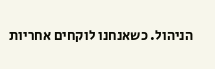הניהול. כשאנחנו לוקחים אחריות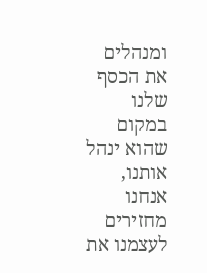ומנהלים את הכסף שלנו במקום שהוא ינהל אותנו, אנחנו מחזירים לעצמנו את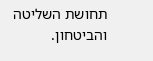תחושת השליטה והביטחון.